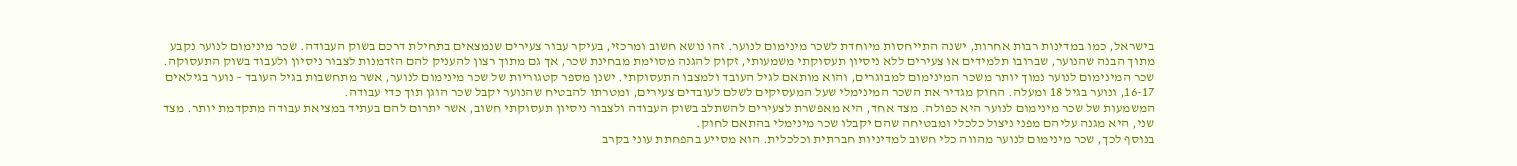בישראל, כמו במדינות רבות אחרות, ישנה התייחסות מיוחדת לשכר מינימום לנוער. זהו נושא חשוב ומרכזי, בעיקר עבור צעירים שנמצאים בתחילת דרכם בשוק העבודה. שכר מינימום לנוער נקבע מתוך הבנה שהנוער, שברובו תלמידים או צעירים ללא ניסיון תעסוקתי משמעותי, זקוק להגנה מסוימת מבחינת שכר, אך גם מתוך רצון להעניק להם הזדמנות לצבור ניסיון ולעבוד בשוק התעסוקה.
שכר המינימום לנוער נמוך יותר משכר המינימום למבוגרים, והוא מותאם לגיל העובד ולמצבו התעסוקתי. ישנן מספר קטגוריות של שכר מינימום לנוער, אשר מתחשבות בגיל העובד – נוער בגילאים 16-17, ונוער בגיל 18 ומעלה. החוק מגדיר את השכר המינימלי שעל המעסיקים לשלם לעובדים צעירים, ומטרתו להבטיח שהנוער יקבל שכר הוגן תוך כדי עבודה.
המשמעות של שכר מינימום לנוער היא כפולה. מצד אחד, היא מאפשרת לצעירים להשתלב בשוק העבודה ולצבור ניסיון תעסוקתי חשוב, אשר יתרום להם בעתיד במציאת עבודה מתקדמת יותר. מצד שני, היא מגנה עליהם מפני ניצול כלכלי ומבטיחה שהם יקבלו שכר מינימלי בהתאם לחוק.
בנוסף לכך, שכר מינימום לנוער מהווה כלי חשוב למדיניות חברתית וכלכלית. הוא מסייע בהפחתת עוני בקרב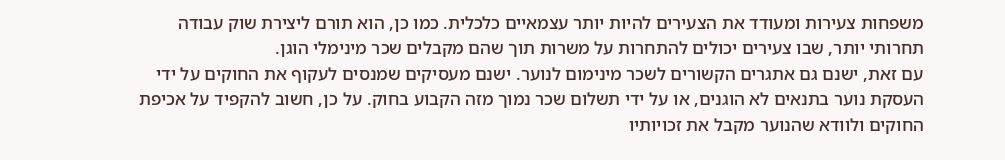משפחות צעירות ומעודד את הצעירים להיות יותר עצמאיים כלכלית. כמו כן, הוא תורם ליצירת שוק עבודה תחרותי יותר, שבו צעירים יכולים להתחרות על משרות תוך שהם מקבלים שכר מינימלי הוגן.
עם זאת, ישנם גם אתגרים הקשורים לשכר מינימום לנוער. ישנם מעסיקים שמנסים לעקוף את החוקים על ידי העסקת נוער בתנאים לא הוגנים, או על ידי תשלום שכר נמוך מזה הקבוע בחוק. על כן, חשוב להקפיד על אכיפת החוקים ולוודא שהנוער מקבל את זכויותיו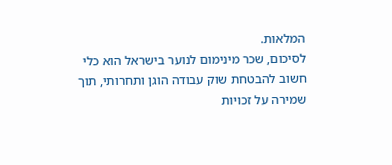המלאות.
לסיכום, שכר מינימום לנוער בישראל הוא כלי חשוב להבטחת שוק עבודה הוגן ותחרותי, תוך שמירה על זכויות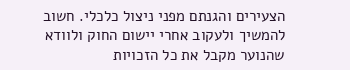הצעירים והגנתם מפני ניצול כלכלי. חשוב להמשיך ולעקוב אחרי יישום החוק ולוודא שהנוער מקבל את כל הזכויות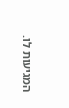המגיעות לו.